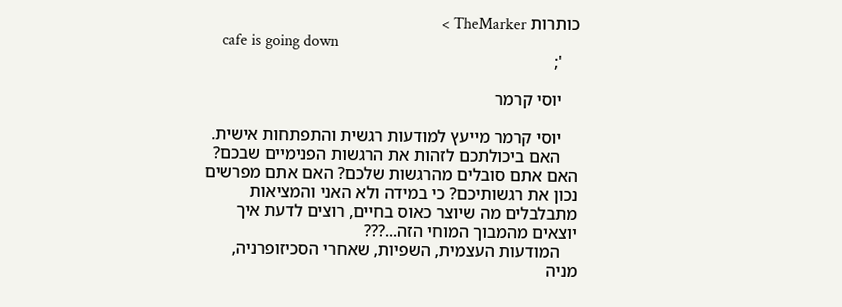כותרות TheMarker >
    cafe is going down
    ';

    יוסי קרמר

    יוסי קרמר מייעץ למודעות רגשית והתפתחות אישית.
    האם ביכולתכם לזהות את הרגשות הפנימיים שבכם? האם אתם סובלים מהרגשות שלכם? האם אתם מפרשים נכון את רגשותיכם? כי במידה ולא האני והמציאות מתבלבלים מה שיוצר כאוס בחיים, רוצים לדעת איך יוצאים מהמבוך המוחי הזה...???
    המודעות העצמית, השפיות, שאחרי הסכיזופרניה, מניה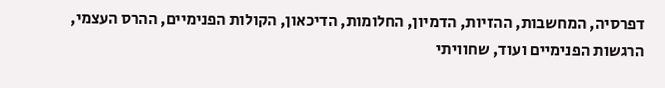דפרסיה, המחשבות, ההזיות, הדמיון, החלומות, הדיכאון, הקולות הפנימיים, ההרס העצמי, הרגשות הפנימיים ועוד, שחוויתי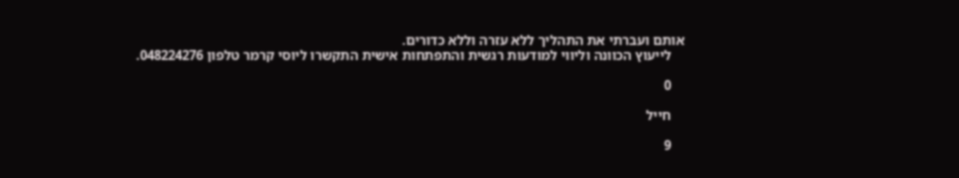אותם ועברתי את התהליך ללא עזרה וללא כדורים.
    לייעוץ הכוונה וליווי למודעות רגשית והתפתחות אישית התקשרו ליוסי קרמר טלפון 048224276.

    0

    חייל

    9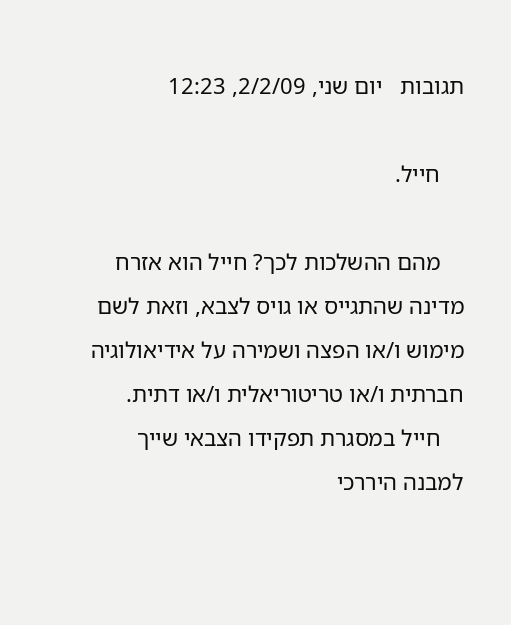תגובות   יום שני, 2/2/09, 12:23

    חייל.

    מהם ההשלכות לכך? חייל הוא אזרח מדינה שהתגייס או גויס לצבא, וזאת לשם מימוש ו/או הפצה ושמירה על אידיאולוגיה חברתית ו/או טריטוריאלית ו/או דתית.
    חייל במסגרת תפקידו הצבאי שייך למבנה היררכי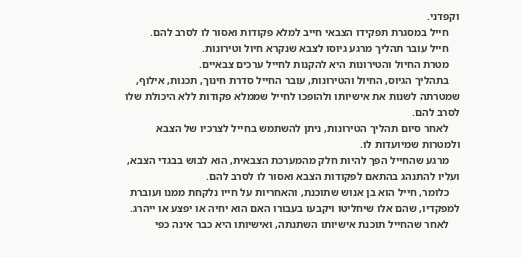וקפדני.
    חייל במסגרת תפקידו הצבאי חייב למלא פקודות ואסור לו לסרב להם.
    חייל עובר תהליך מרגע גיוסו לצבא שנקרא חיול וטירונות.
    מטרת החיול והטירונות היא להקנות לחייל ערכים צבאיים.
    בתהליך הגיוס, החיול והטירונות, עובר החייל סדרת חינוך, תכנות, אילוף, שמטרתה לשנות את אישיותו ולהופכו לחייל שממלא פקודות ללא היכולת שלו לסרב להם.
    לאחר סיום תהליך הטירונות, ניתן להשתמש בחייל לצרכיו של הצבא ולמטרות שמיועדות לו.
    מרגע שהחייל הפך להיות חלק מהמערכת הצבאית, הוא לבוש בבגדי הצבא, ועליו להתנהג בהתאם לפקודות הצבא ואסור לו לסרב להם.
    כלומר, חייל הוא בן אנוש שתוכנת, והאחריות על חייו נלקחת ממנו ועוברת למפקדיו, שהם אלו שיחליטו ויקבעו בעבורו האם הוא יחיה או יפצע או ייהרג.
    לאחר שהחייל תוכנת אישיותו השתנתה, ואישיותו היא כבר אינה כפי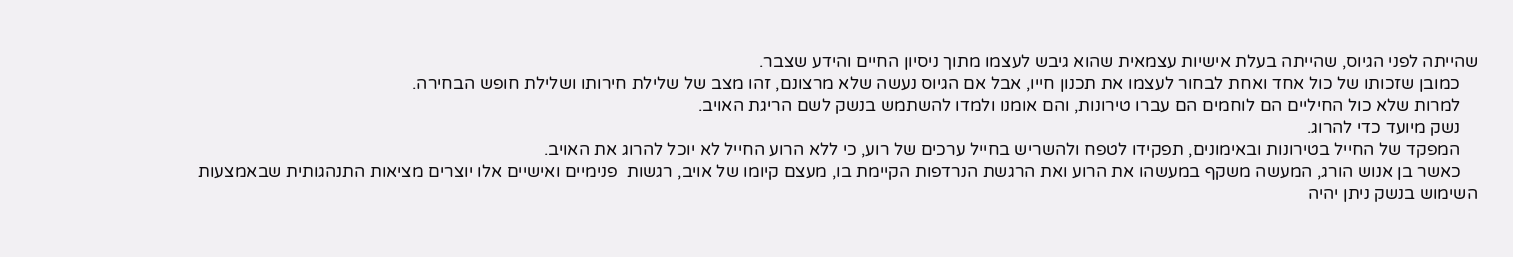שהייתה לפני הגיוס, שהייתה בעלת אישיות עצמאית שהוא גיבש לעצמו מתוך ניסיון החיים והידע שצבר.
    כמובן שזכותו של כול אחד ואחת לבחור לעצמו את תכנון חייו, אבל אם הגיוס נעשה שלא מרצונם, זהו מצב של שלילת חירותו ושלילת חופש הבחירה.
    למרות שלא כול החיליים הם לוחמים הם עברו טירונות, והם אומנו ולמדו להשתמש בנשק לשם הריגת האויב.
    נשק מיועד כדי להרוג.
    המפקד של החייל בטירונות ובאימונים, תפקידו לטפח ולהשריש בחייל ערכים של רוע, כי ללא הרוע החייל לא יוכל להרוג את האויב.
    כאשר בן אנוש הורג, המעשה משקף במעשהו את הרוע ואת הרגשת הנרדפות הקיימת בו, מעצם קיומו של אויב, רגשות  פנימיים ואישיים אלו יוצרים מציאות התנהגותית שבאמצעות השימוש בנשק ניתן יהיה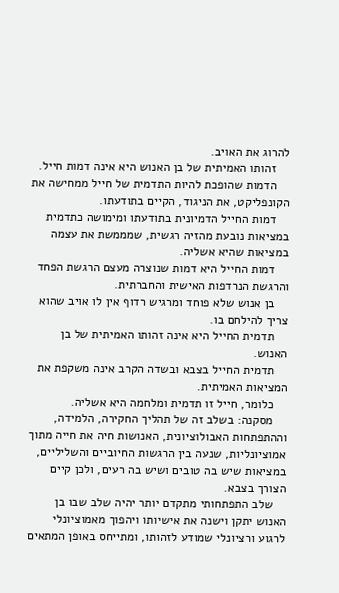להרוג את האויב.
    זהותו האמיתית של בן האנוש היא אינה דמות חייל.
    הדמות שהופכת להיות התדמית של חייל ממחישה את הקונפליקט, את הניגוד, הקיים בתודעתו.
    דמות החייל הדמיונית בתודעתו ומימושה כתדמית במציאות נובעת מהזיה רגשית, שמממשת את עצמה במציאות שהיא אשליה.
    דמות החייל היא דמות שנוצרה מעצם הרגשת הפחד והרגשת הנרדפות האישית והחברתית.
    בן אנוש שלא פוחד ומרגיש רדוף אין לו אויב שהוא צריך להילחם בו.
    תדמית החייל היא אינה זהותו האמיתית של בן האנוש.
    תדמית החייל בצבא ובשדה הקרב אינה משקפת את המציאות האמיתית.
    כלומר, חייל זו תדמית ומלחמה היא אשליה.
    מסקנה: בשלב זה של תהליך החקירה, הלמידה, וההתפתחות האבולוציונית, האנושות חיה את חייה מתוך אמוציונליות, שנעה בין הרגשות החיוביים והשליליים, במציאות שיש בה טובים ושיש בה רעים, ולכן קיים הצורך בצבא.
    שלב התפתחותי מתקדם יותר יהיה שלב שבו בן האנוש יתקן וישנה את אישיותו ויהפוך מאמוציונלי לרגוע ורציונלי שמודע לזהותו, ומתייחס באופן המתאים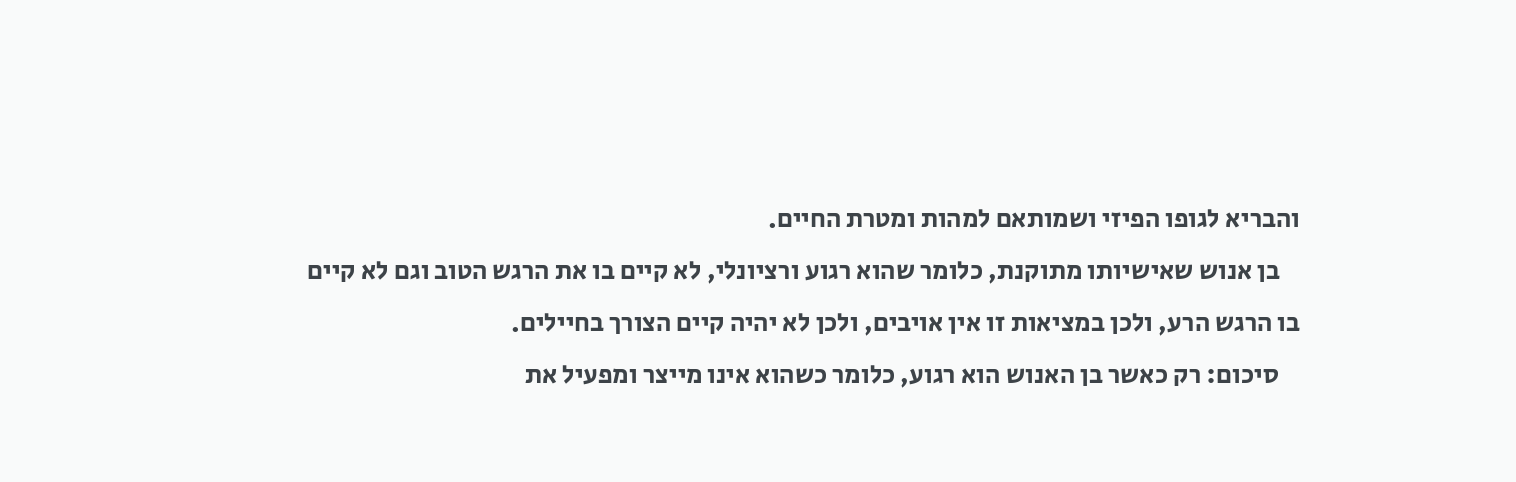והבריא לגופו הפיזי ושמותאם למהות ומטרת החיים.
    בן אנוש שאישיותו מתוקנת, כלומר שהוא רגוע ורציונלי, לא קיים בו את הרגש הטוב וגם לא קיים בו הרגש הרע, ולכן במציאות זו אין אויבים, ולכן לא יהיה קיים הצורך בחיילים.
    סיכום: רק כאשר בן האנוש הוא רגוע, כלומר כשהוא אינו מייצר ומפעיל את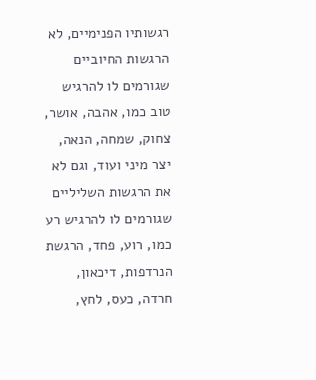רגשותיו הפנימיים, לא הרגשות החיוביים שגורמים לו להרגיש טוב כמו, אהבה, אושר, צחוק, שמחה, הנאה, יצר מיני ועוד, וגם לא את הרגשות השליליים שגורמים לו להרגיש רע כמו, רוע, פחד, הרגשת הנרדפות, דיכאון, חרדה, כעס, לחץ,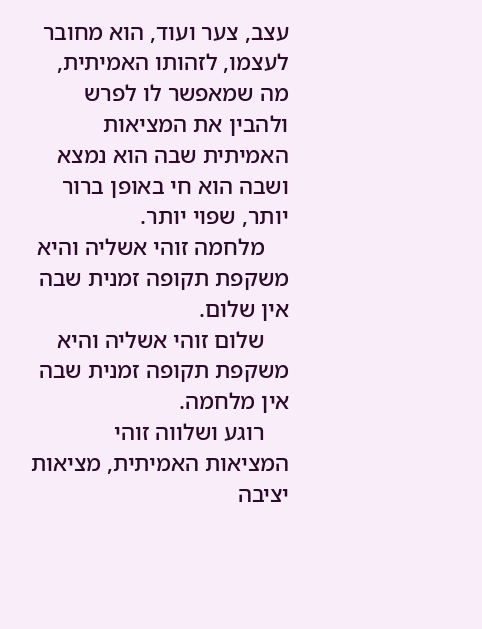עצב, צער ועוד, הוא מחובר לעצמו, לזהותו האמיתית, מה שמאפשר לו לפרש ולהבין את המציאות האמיתית שבה הוא נמצא ושבה הוא חי באופן ברור יותר, שפוי יותר.
    מלחמה זוהי אשליה והיא משקפת תקופה זמנית שבה אין שלום.
    שלום זוהי אשליה והיא משקפת תקופה זמנית שבה אין מלחמה.
    רוגע ושלווה זוהי המציאות האמיתית, מציאות יציבה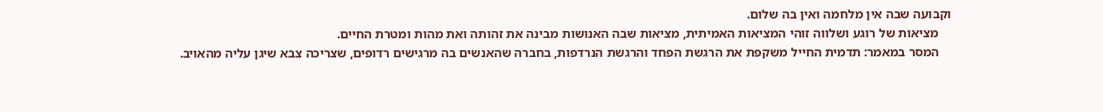וקבועה שבה אין מלחמה ואין בה שלום.
    מציאות של רוגע ושלווה זוהי המציאות האמיתית, מציאות שבה האנושות מבינה את זהותה ואת מהות ומטרת החיים.
    המסר במאמר: תדמית החייל משקפת את הרגשת הפחד והרגשת הנרדפות, בחברה שהאנשים בה מרגישים רדופים, שצריכה צבא שיגן עליה מהאויב.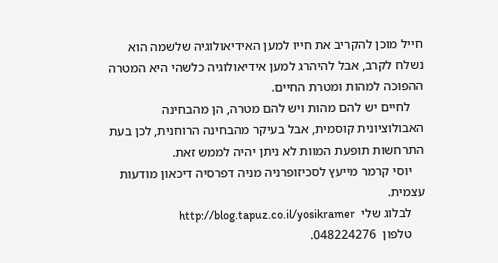חייל מוכן להקריב את חייו למען האידיאולוגיה שלשמה הוא נשלח לקרב, אבל להיהרג למען אידיאולוגיה כלשהי היא המטרה ההפוכה למהות ומטרת החיים.
    לחיים יש להם מהות ויש להם מטרה, הן מהבחינה האבולוציונית קוסמית, אבל בעיקר מהבחינה הרוחנית, לכן בעת התרחשות תופעת המוות לא ניתן יהיה לממש זאת.
    יוסי קרמר מייעץ לסכיזופרניה מניה דפרסיה דיכאון מודעות עצמית.
    לבלוג שלי  http://blog.tapuz.co.il/yosikramer
    טלפון  048224276.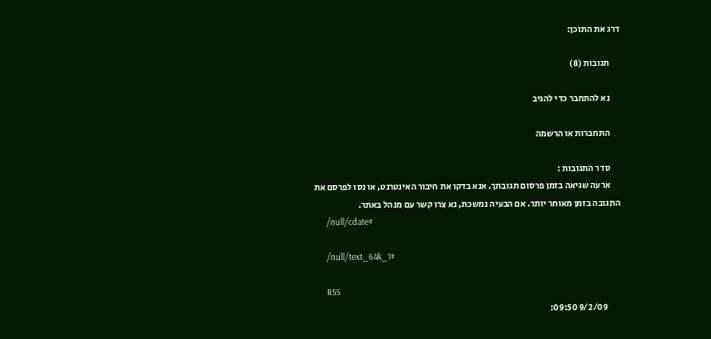דרג את התוכן:

      תגובות (8)

      נא להתחבר כדי להגיב

      התחברות או הרשמה

      סדר התגובות :
      ארעה שגיאה בזמן פרסום תגובתך. אנא בדקו את חיבור האינטרנט, או נסו לפרסם את התגובה בזמן מאוחר יותר. אם הבעיה נמשכת, נא צרו קשר עם מנהל באתר.
      /null/cdate#

      /null/text_64k_1#

      RSS
        9/2/09 09:50: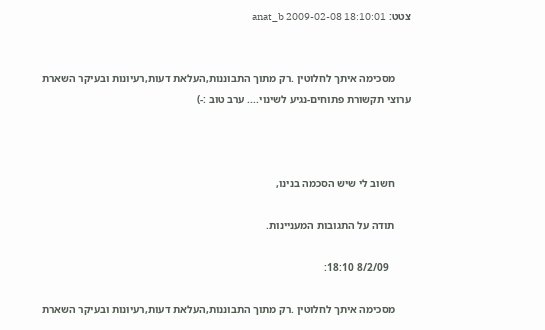צטט: anat_b 2009-02-08 18:10:01


      מסכימה איתך לחלוטין .רק מתוך התבוננות,העלאת דעות,רעיונות ובעיקר השארת ערוצי תקשורת פתוחים-נגיע לשינוי.... ערב טוב :-)



      חשוב לי שיש הסכמה בנינו,

      תודה על התגובות המעניינות.

        8/2/09 18:10:

      מסכימה איתך לחלוטין .רק מתוך התבוננות,העלאת דעות,רעיונות ובעיקר השארת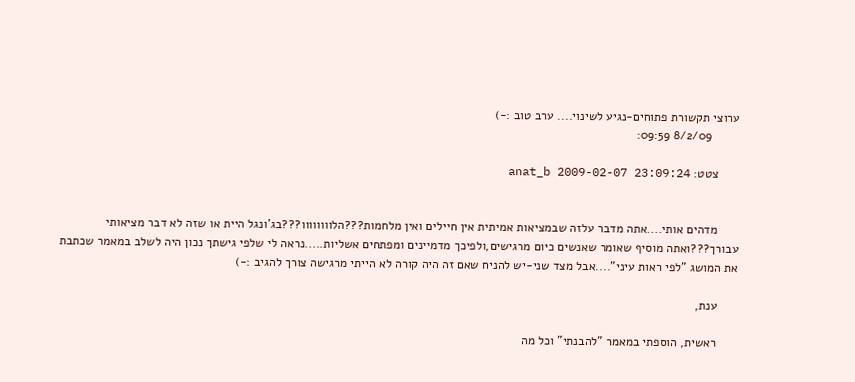ערוצי תקשורת פתוחים-נגיע לשינוי.... ערב טוב :-)
        8/2/09 09:59:

      צטט: anat_b 2009-02-07 23:09:24


      מדהים אותי....אתה מדבר עלזה שבמציאות אמיתית אין חיילים ואין מלחמות???הלוווווווו???בג'ונגל היית או שזה לא דבר מציאותי עבורך???ואתה מוסיף שאומר שאנשים כיום מרגישים,ולפיכך מדמיינים ומפתחים אשליות.....נראה לי שלפי גישתך נכון היה לשלב במאמר שכתבת את המושג "לפי ראות עיני"....אבל מצד שני-יש להניח שאם זה היה קורה לא הייתי מרגישה צורך להגיב :-)

      ענת,

      ראשית, הוספתי במאמר "להבנתי" וכל מה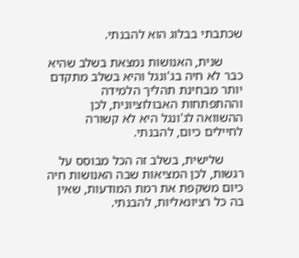שכתבתי בבלוג הוא להבנתי.

      שנית, האנושות נמצאת בשלב שהיא כבר לא חיה בג'ונגל והיא בשלב מתקדם יותר מבחינת תהליך הלמידה וההתפתחות האבולוציונית, לכן ההשוואה לג'ונגל היא לא קשורה לחיילים כיום, להבנתי.

      שלישית, בשלב זה הכל מבוסס על רגשות, לכן המציאות שבה האנושות חיה כיום משקפת את רמת המודעות, שאין בה כל רציונאליות, להבנתי.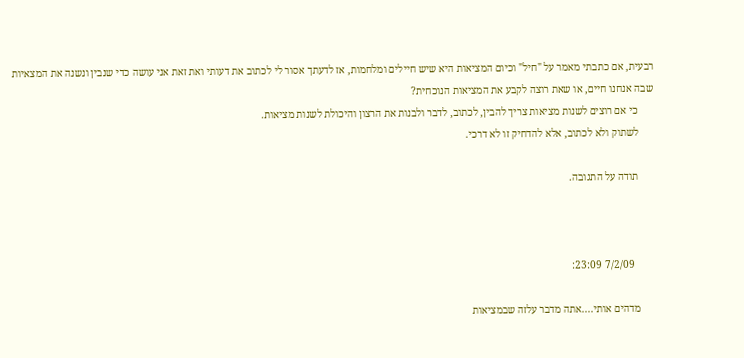רבעית, אם כתבתי מאמר על "חיל" וכיום המציאות היא שיש חיילים ומלחמות, אז לדעתך אסור לי לכתוב את דעותי ואת זאת אני עושה כדי שנבין ונשנה את המצאיות שבה אנחנו חיים, או שאת רוצה לקבע את המציאות הנוכחית?
      כי אם רוצים לשנות מציאות צריך להבין, לכתוב, לדבר ולבנות את הרצון והיכולת לשנות מציאות.
      לשתוק ולא לכתוב, אלא להדחיק זו לא דרכי.

      תודה על התגובה.



        7/2/09 23:09:

      מדהים אותי....אתה מדבר עלזה שבמציאות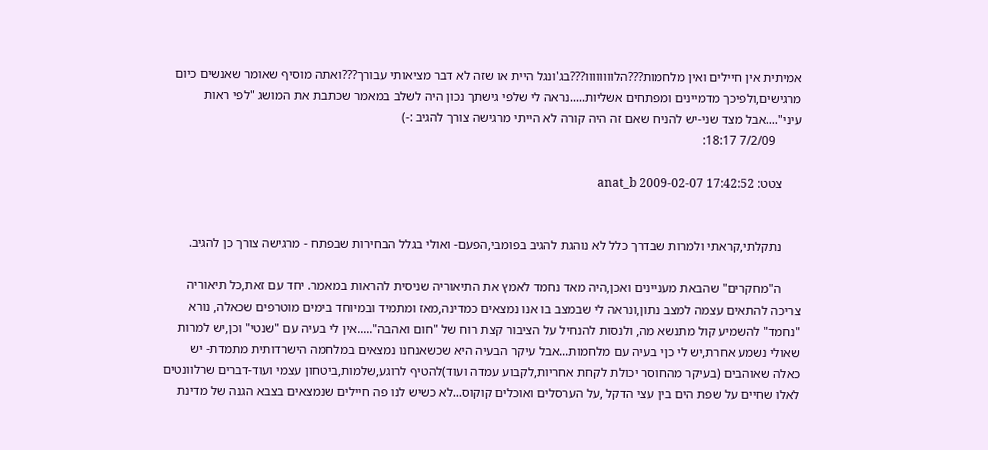אמיתית אין חיילים ואין מלחמות???הלוווווווו???בג'ונגל היית או שזה לא דבר מציאותי עבורך???ואתה מוסיף שאומר שאנשים כיום מרגישים,ולפיכך מדמיינים ומפתחים אשליות.....נראה לי שלפי גישתך נכון היה לשלב במאמר שכתבת את המושג "לפי ראות עיני"....אבל מצד שני-יש להניח שאם זה היה קורה לא הייתי מרגישה צורך להגיב :-)
        7/2/09 18:17:

      צטט: anat_b 2009-02-07 17:42:52


      נתקלתי,קראתי ולמרות שבדרך כלל לא נוהגת להגיב בפומבי,הפעם- ואולי בגלל הבחירות שבפתח - מרגישה צורך כן להגיב.

      ה"מחקרים" שהבאת מעניינים ואכן,היה מאד נחמד לאמץ את התיאוריה שניסית להראות במאמר. יחד עם זאת,כל תיאוריה צריכה להתאים עצמה למצב נתון,ונראה לי שבמצב בו אנו נמצאים כמדינה,מאז ומתמיד ובמיוחד בימים מוטרפים שכאלה, נורא "נחמד" להשמיע קול מתנשא מה, ולנסות להנחיל על הציבור קצת רוח של "חום ואהבה".....אין לי בעיה עם "שנטי" וכן,יש למרות שאולי נשמע אחרת,יש לי כןי בעיה עם מלחמות...אבל עיקר הבעיה היא שכשאנחנו נמצאים במלחמה הישרדותית מתמדת- יש כאלה שאוהבים (בעיקר מהחוסר יכולת לקחת אחריות,לקבוע עמדה ועוד)להטיף לרוגע,שלמות,ביטחון עצמי ועוד-דברים שרלוונטים לאלו שחיים על שפת הים בין עצי הדקל ,על הערסלים ואוכלים קוקוס...לא כשיש לנו פה חיילים שנמצאים בצבא הגנה של מדינת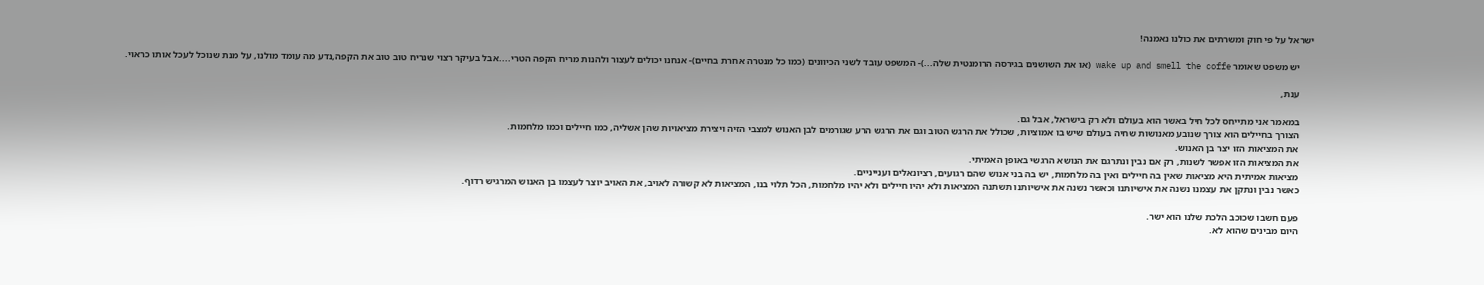ישראל על פי חוק ומשרתים את כולנו נאמנה!

      יש משפט שאומר wake up and smell the coffe (או את השושנים בגירסה הרומנטית שלה...)- המשפט עובד לשני הכיוונים (כמו כל מנטרה אחרת בחיים)- אנחנו יכולים לעצור ולהנות מריח הקפה הטרי....אבל בעיקר רצוי שנריח טוב טוב את הקפה,נדע מה עומד מולנו, על מנת שנוכל לעכל אותו כראוי.

      ענת,

      במאמר אני מתייחס לכל חיל באשר הוא בעולם ולא רק בישראל, אבל גם.
      הצורך בחיילים הוא צורך שנובע מאנושות שחיה בעולם שיש בו אמוציות, שכולל את הרגש הטוב וגם את הרגש הרע שגורמים לבן האנוש למצבי הזיה ויצירת מציאויות שהן אשליה, כמו חיילים וכמו מלחמות.
      את המציאות הזו יצר בן האנוש.
      את המציאות הזו אפשר לשנות, רק אם נבין ונתרגם את הנושא הרגשי באופן האמיתי.
      מציאות אמיתית היא מציאות שאין בה חיילים ואין בה מלחמות, יש בה בני אנוש שהם רגועים, רציונאלים וענייניים.
      כאשר נבין ונתקן את עצמנו נשנה את אישיותנו וכאשר נשנה את אישיותנו תשתנה המציאות ולא יהיו חיילים ולא יהיו מלחמות, הכל תלוי בנו, המציאות לא קשורה לאויב, את האויב יוצר לעצמו בן האנוש המרגיש רדוף.

      פעם חשבו שכוכב הלכת שלנו הוא ישר.
      היום מבינים שהוא לא.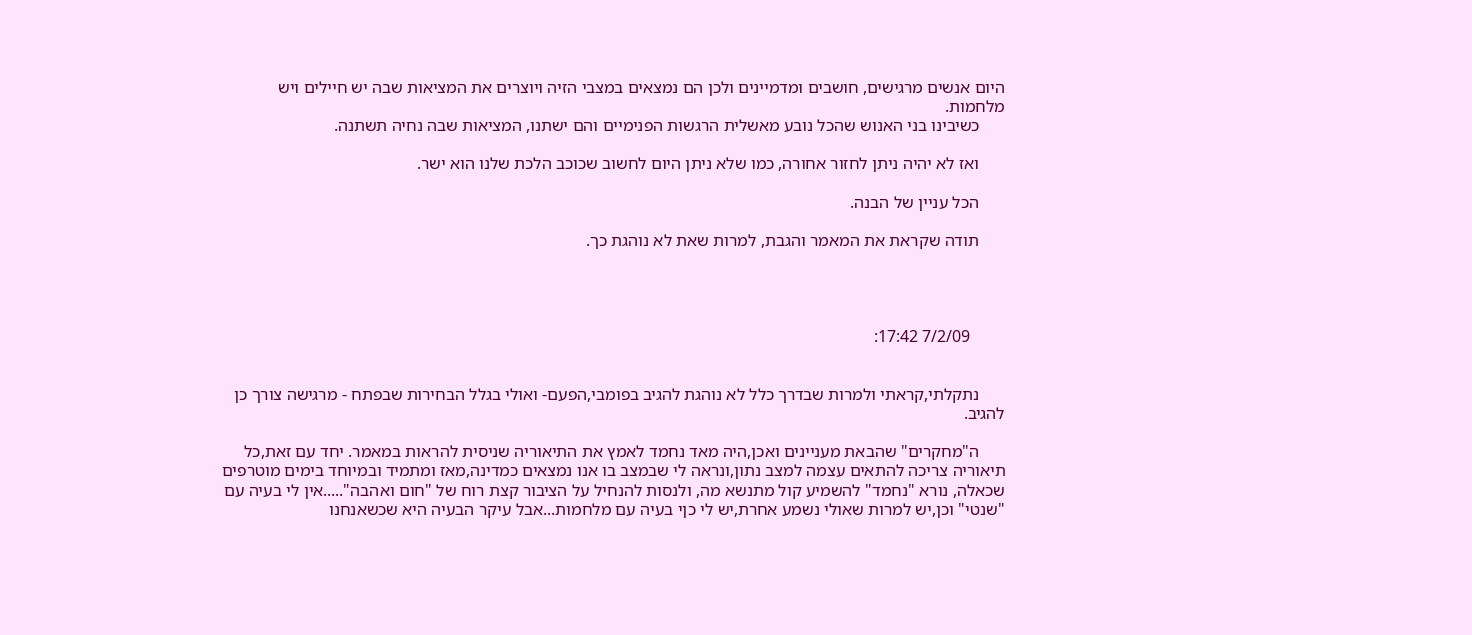היום אנשים מרגישים, חושבים ומדמיינים ולכן הם נמצאים במצבי הזיה ויוצרים את המציאות שבה יש חיילים ויש מלחמות.
      כשיבינו בני האנוש שהכל נובע מאשלית הרגשות הפנימיים והם ישתנו, המציאות שבה נחיה תשתנה.

      ואז לא יהיה ניתן לחזור אחורה, כמו שלא ניתן היום לחשוב שכוכב הלכת שלנו הוא ישר.

      הכל עניין של הבנה.

      תודה שקראת את המאמר והגבת, למרות שאת לא נוהגת כך.




        7/2/09 17:42:


      נתקלתי,קראתי ולמרות שבדרך כלל לא נוהגת להגיב בפומבי,הפעם- ואולי בגלל הבחירות שבפתח - מרגישה צורך כן להגיב.

      ה"מחקרים" שהבאת מעניינים ואכן,היה מאד נחמד לאמץ את התיאוריה שניסית להראות במאמר. יחד עם זאת,כל תיאוריה צריכה להתאים עצמה למצב נתון,ונראה לי שבמצב בו אנו נמצאים כמדינה,מאז ומתמיד ובמיוחד בימים מוטרפים שכאלה, נורא "נחמד" להשמיע קול מתנשא מה, ולנסות להנחיל על הציבור קצת רוח של "חום ואהבה".....אין לי בעיה עם "שנטי" וכן,יש למרות שאולי נשמע אחרת,יש לי כןי בעיה עם מלחמות...אבל עיקר הבעיה היא שכשאנחנו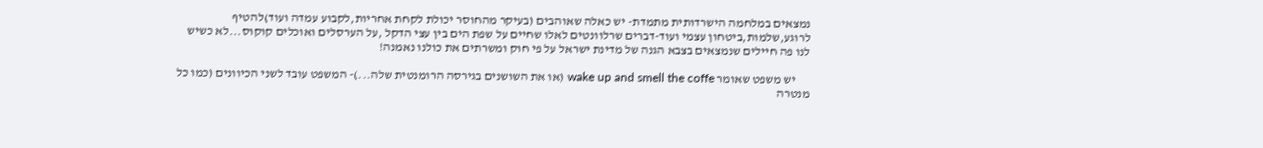נמצאים במלחמה הישרדותית מתמדת- יש כאלה שאוהבים (בעיקר מהחוסר יכולת לקחת אחריות,לקבוע עמדה ועוד)להטיף לרוגע,שלמות,ביטחון עצמי ועוד-דברים שרלוונטים לאלו שחיים על שפת הים בין עצי הדקל ,על הערסלים ואוכלים קוקוס...לא כשיש לנו פה חיילים שנמצאים בצבא הגנה של מדינת ישראל על פי חוק ומשרתים את כולנו נאמנה!

      יש משפט שאומר wake up and smell the coffe (או את השושנים בגירסה הרומנטית שלה...)- המשפט עובד לשני הכיוונים (כמו כל מנטרה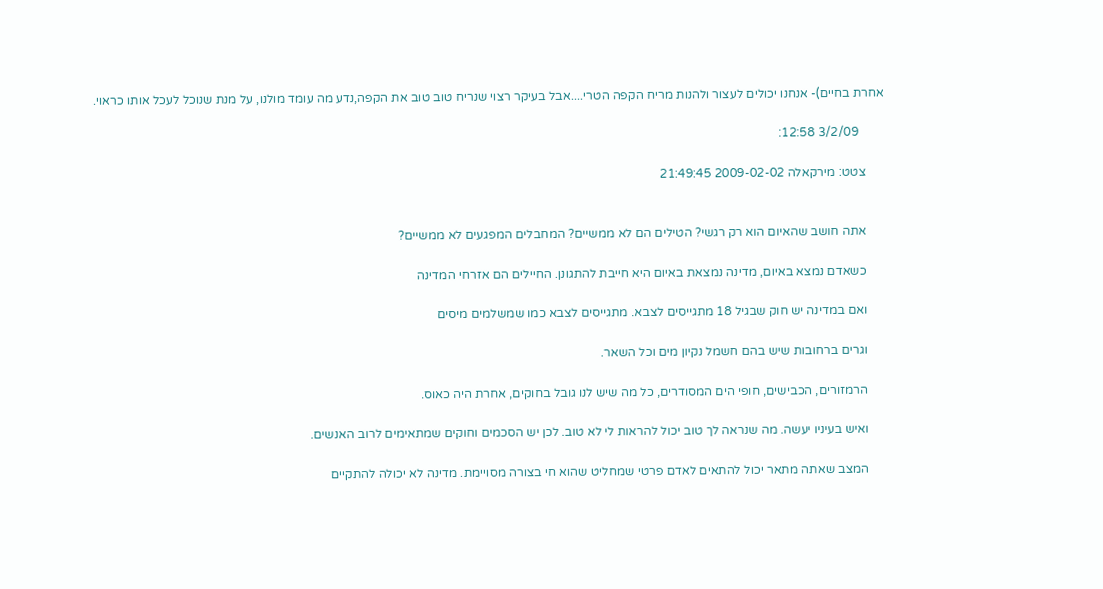אחרת בחיים)- אנחנו יכולים לעצור ולהנות מריח הקפה הטרי....אבל בעיקר רצוי שנריח טוב טוב את הקפה,נדע מה עומד מולנו, על מנת שנוכל לעכל אותו כראוי.

        3/2/09 12:58:

      צטט: מירקאלה 2009-02-02 21:49:45


      אתה חושב שהאיום הוא רק רגשי? הטילים הם לא ממשיים? המחבלים המפגעים לא ממשיים?

      כשאדם נמצא באיום, מדינה נמצאת באיום היא חייבת להתגונן. החיילים הם אזרחי המדינה

      ואם במדינה יש חוק שבגיל 18 מתגייסים לצבא. מתגייסים לצבא כמו שמשלמים מיסים

      וגרים ברחובות שיש בהם חשמל נקיון מים וכל השאר.

      הרמזורים, הכבישים, חופי הים המסודרים, כל מה שיש לנו גובל בחוקים, אחרת היה כאוס.

      ואיש בעיניו יעשה. מה שנראה לך טוב יכול להראות לי לא טוב. לכן יש הסכמים וחוקים שמתאימים לרוב האנשים.

      המצב שאתה מתאר יכול להתאים לאדם פרטי שמחליט שהוא חי בצורה מסויימת. מדינה לא יכולה להתקיים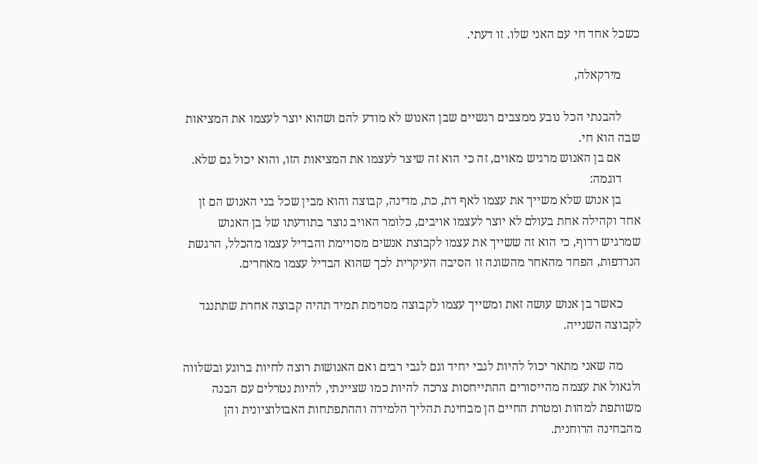כשכל אחד חי עם האני שלו. זו דעתי.

      מירקאלה,

      להבנתי הכל נובע ממצבים רגשיים שבן האנוש לא מודע להם ושהוא יוצר לעצמו את המציאות שבה הוא חי.
      אם בן האנוש מרגיש מאוים, זה כי הוא זה שיצר לעצמו את המציאות הזו, והוא יכול גם שלא.
      דוגמה:
      בן אנוש שלא משייך את עצמו לאף דת, כת, מדינה, קבוצה והוא מבין שכל בני האנוש הם זן אחד וקהילה אחת בעולם לא יוצר לעצמו אויבים, כלומר האויב נוצר בתודעתו של בן האנוש שמרגיש רדוף, כי הוא זה ששייך את עצמו לקבוצת אנשים מסויימת והבדיל עצמו מהכלל, הרגשת הנרדפות, הפחד מהאחר מהשונה זו הסיבה העיקרית לכך שהוא הבדיל עצמו מאחרים.

      כאשר בן אנוש עושה זאת ומשייך עצמו לקבוצה מסוימת תמיד תהיה קבוצה אחרת שתתנגד לקבוצה השנייה.

      מה שאני מתאר יכול להיות לגבי יחיד וגם לגבי רבים ואם האנושות רוצה לחיות ברוגע ובשלווה ולגאול את עצמה מהייסורים ההתייחסות צרכה להיות כמו שציינתי, להיות נטרלים עם הבנה משותפת למהות ומטרת החיים הן מבחינת תהליך הלמידה וההתפתחות האבולוציונית והן מהבחינה הרוחנית.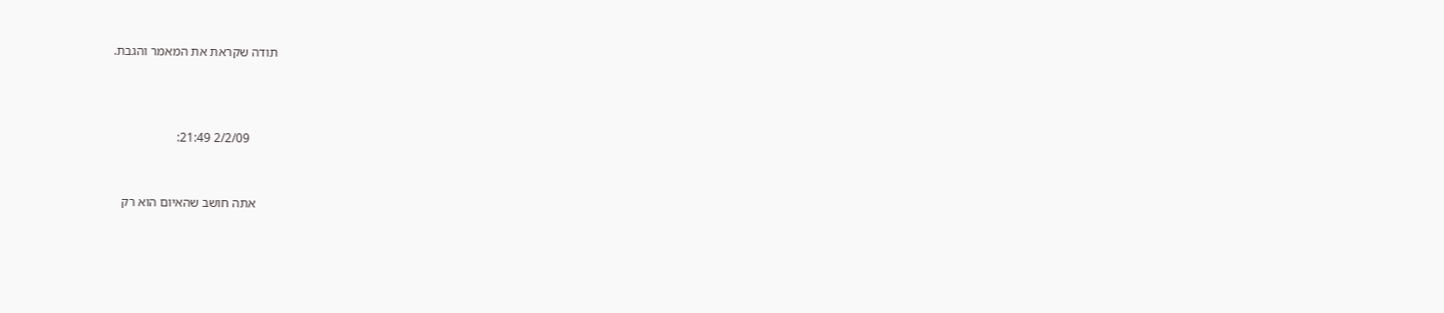תודה שקראת את המאמר והגבת.



        2/2/09 21:49:


      אתה חושב שהאיום הוא רק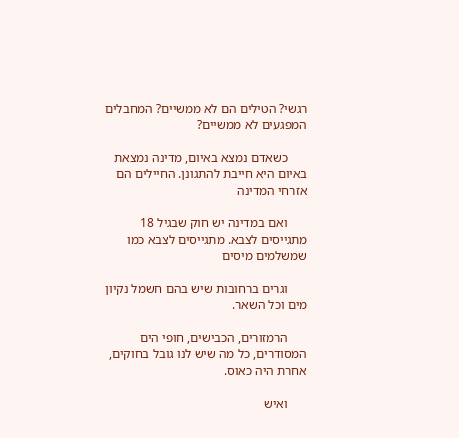רגשי? הטילים הם לא ממשיים? המחבלים המפגעים לא ממשיים?

      כשאדם נמצא באיום, מדינה נמצאת באיום היא חייבת להתגונן. החיילים הם אזרחי המדינה

      ואם במדינה יש חוק שבגיל 18 מתגייסים לצבא. מתגייסים לצבא כמו שמשלמים מיסים

      וגרים ברחובות שיש בהם חשמל נקיון מים וכל השאר.

      הרמזורים, הכבישים, חופי הים המסודרים, כל מה שיש לנו גובל בחוקים, אחרת היה כאוס.

      ואיש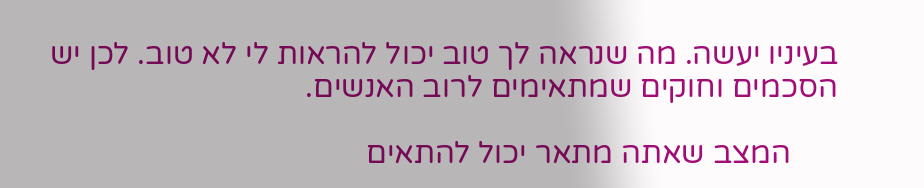בעיניו יעשה. מה שנראה לך טוב יכול להראות לי לא טוב. לכן יש הסכמים וחוקים שמתאימים לרוב האנשים.

      המצב שאתה מתאר יכול להתאים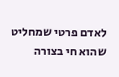לאדם פרטי שמחליט שהוא חי בצורה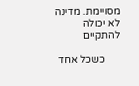מסויימת. מדינה לא יכולה להתקיים

      כשכל אחד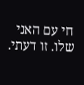חי עם האני שלו. זו דעתי.